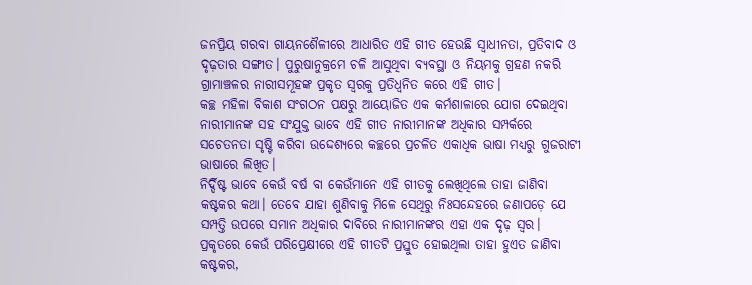ଜନପ୍ରିୟ ଗରବା ଗାୟନଶୈଳୀରେ ଆଧାରିତ ଏହି ଗୀତ ହେଉଛି ସ୍ଵାଧୀନତା, ପ୍ରତିବାଦ ଓ ଦୃଢ଼ତାର ସଙ୍ଗୀତ। ପୁରୁଷାନୁକ୍ରମେ ଚଳି ଆସୁଥିବା ବ୍ୟବସ୍ଥା ଓ ନିୟମକୁ ଗ୍ରହଣ ନକରି ଗ୍ରାମାଞ୍ଚଳର ନାରୀସମୂହଙ୍କ ପ୍ରକୃତ ସ୍ୱରକୁ ପ୍ରତିଧ୍ଵନିତ କରେ ଏହି ଗୀତ।
କଚ୍ଛ ମହିଳା ବିକାଶ ସଂଗଠନ ପକ୍ଷରୁ ଆୟୋଜିତ ଏକ କର୍ମଶାଳାରେ ଯୋଗ ଦେଇଥିବା ନାରୀମାନଙ୍କ ସହ ସଂଯୁକ୍ତ ଭାବେ ଏହି ଗୀତ ନାରୀମାନଙ୍କ ଅଧିକାର ସମ୍ପର୍କରେ ସଚେତନତା ସୃଷ୍ଟି କରିବା ଉଦ୍ଦେଶ୍ୟରେ କଚ୍ଛରେ ପ୍ରଚଳିତ ଏକାଧିକ ଭାଷା ମଧ୍ୟରୁ ଗୁଜରାଟୀ ଭାଷାରେ ଲିଖିତ।
ନିର୍ଦ୍ଦିଷ୍ଟ ଭାବେ କେଉଁ ବର୍ଷ ବା କେଉଁମାନେ ଏହି ଗୀତକୁ ଲେଖିଥିଲେ ତାହା ଜାଣିବା କଷ୍ଟକର କଥା। ତେବେ ଯାହା ଶୁଣିବାକୁ ମିଳେ ସେଥିରୁ ନିଃସନ୍ଦେହରେ ଜଣାପଡ଼େ ଯେ ସମ୍ପତ୍ତି ଉପରେ ସମାନ ଅଧିକାର ଦାବିରେ ନାରୀମାନଙ୍କର ଏହା ଏକ ଦୃଢ଼ ସ୍ୱର।
ପ୍ରକୃତରେ କେଉଁ ପରିପ୍ରେକ୍ଷୀରେ ଏହି ଗୀତଟି ପ୍ରସ୍ତୁତ ହୋଇଥିଲା ତାହା ହୁଏତ ଜାଣିବା କଷ୍ଟକର,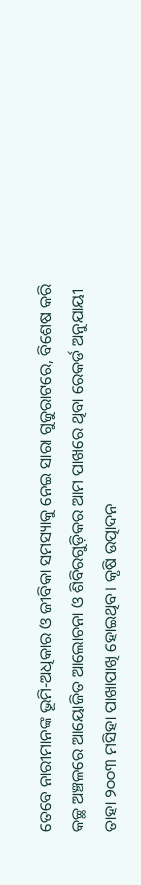ତେବେ ନାରୀମାନଙ୍କ ଭୂମି-ଅଧିକାର ଓ ଜୀବିକା ସମସ୍ୟାକୁ ନେଇ ସାରା ଗୁଜୁରାଟରେ, ବିଶେଷ କରି କଚ୍ଛ ଅଞ୍ଚଳରେ ଆୟୋଜିତ ଆଲୋଚନା ଓ ଶିବିରଗୁଡ଼ିକର ଆମ ପାଖରେ ଥିବା ରେକର୍ଡ ଅନୁଯାୟୀ ତାହା ୨୦୦୩ ମସିହା ପାଖାପାଖି ହୋଇଥିବ। କୃଷି ଉତ୍ପାଦନ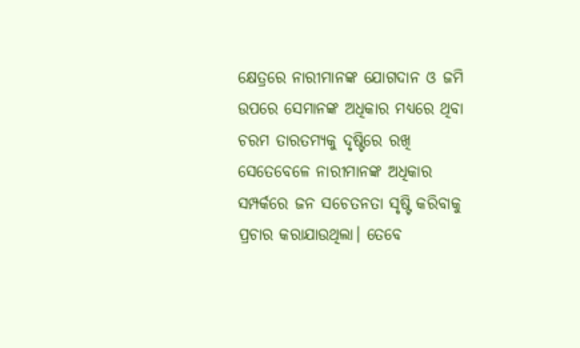କ୍ଷେତ୍ରରେ ନାରୀମାନଙ୍କ ଯୋଗଦାନ ଓ ଜମି ଉପରେ ସେମାନଙ୍କ ଅଧିକାର ମଧ୍ୟରେ ଥିବା ଚରମ ତାରତମ୍ୟକୁ ଦୃଷ୍ଟିରେ ରଖି ସେତେବେଳେ ନାରୀମାନଙ୍କ ଅଧିକାର ସମ୍ପର୍କରେ ଜନ ସଚେତନତା ସୃଷ୍ଟି କରିବାକୁ ପ୍ରଚାର କରାଯାଉଥିଲା। ତେବେ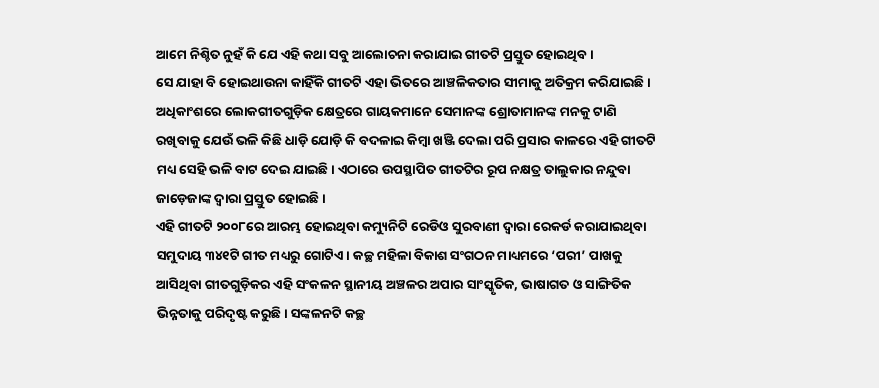ଆମେ ନିଶ୍ଚିତ ନୁହଁ କି ଯେ ଏହି କଥା ସବୁ ଆଲୋଚନା କରାଯାଇ ଗୀତଟି ପ୍ରସ୍ତୁତ ହୋଇଥିବ।
ସେ ଯାହା ବି ହୋଇଥାଉନା କାହିଁକି ଗୀତଟି ଏହା ଭିତରେ ଆଞ୍ଚଳିକତାର ସୀମାକୁ ଅତିକ୍ରମ କରିଯାଇଛି। ଅଧିକାଂଶରେ ଲୋକଗୀତଗୁଡ଼ିକ କ୍ଷେତ୍ରରେ ଗାୟକମାନେ ସେମାନଙ୍କ ଶ୍ରୋତାମାନଙ୍କ ମନକୁ ଟାଣି ରଖିବାକୁ ଯେଉଁ ଭଳି କିଛି ଧାଡ଼ି ଯୋଡ଼ି କି ବଦଳାଇ କିମ୍ବା ଖଞ୍ଜି ଦେଲା ପରି ପ୍ରସାର କାଳରେ ଏହି ଗୀତଟି ମଧ୍ୟ ସେହି ଭଳି ବାଟ ଦେଇ ଯାଇଛି। ଏଠାରେ ଉପସ୍ଥାପିତ ଗୀତଟିର ରୂପ ନକ୍ଷତ୍ର ତାଲୁକାର ନନ୍ଦୁବା ଜାଡ଼େଜାଙ୍କ ଦ୍ଵାରା ପ୍ରସ୍ତୁତ ହୋଇଛି।
ଏହି ଗୀତଟି ୨୦୦୮ରେ ଆରମ୍ଭ ହୋଇଥିବା କମ୍ୟୁନିଟି ରେଡିଓ ସୁରବାଣୀ ଦ୍ଵାରା ରେକର୍ଡ କରାଯାଇଥିବା ସମୁଦାୟ ୩୪୧ଟି ଗୀତ ମଧ୍ୟରୁ ଗୋଟିଏ। କଚ୍ଛ ମହିଳା ବିକାଶ ସଂଗଠନ ମାଧ୍ୟମରେ ‘ପରୀ’ ପାଖକୁ ଆସିଥିବା ଗୀତଗୁଡ଼ିକର ଏହି ସଂକଳନ ସ୍ଥାନୀୟ ଅଞ୍ଚଳର ଅପାର ସାଂସ୍କୃତିକ, ଭାଷାଗତ ଓ ସାଙ୍ଗିତିକ ଭିନ୍ନତାକୁ ପରିଦୃଷ୍ଟ କରୁଛି। ସଙ୍କଳନଟି କଚ୍ଛ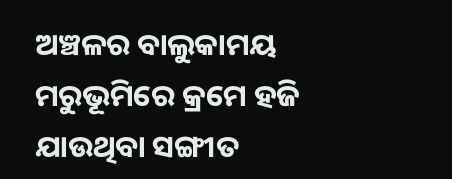ଅଞ୍ଚଳର ବାଲୁକାମୟ ମରୁଭୂମିରେ କ୍ରମେ ହଜି ଯାଉଥିବା ସଙ୍ଗୀତ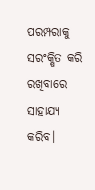ପରମ୍ପରାକୁ ସରଂକ୍ଷିତ କରି ରଖିବାରେ ସାହାଯ୍ୟ କରିବ।